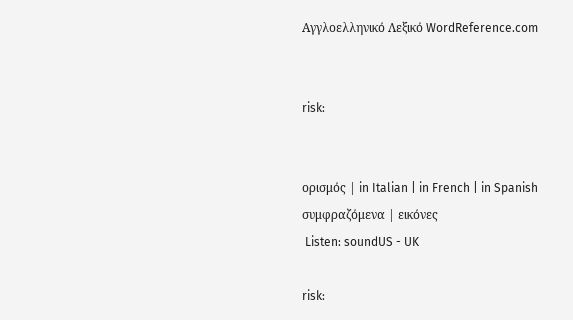Αγγλοελληνικό Λεξικό WordReference.com


risk:


ορισμός | in Italian | in French | in Spanish
συμφραζόμενα | εικόνες
 Listen: soundUS - UK

risk: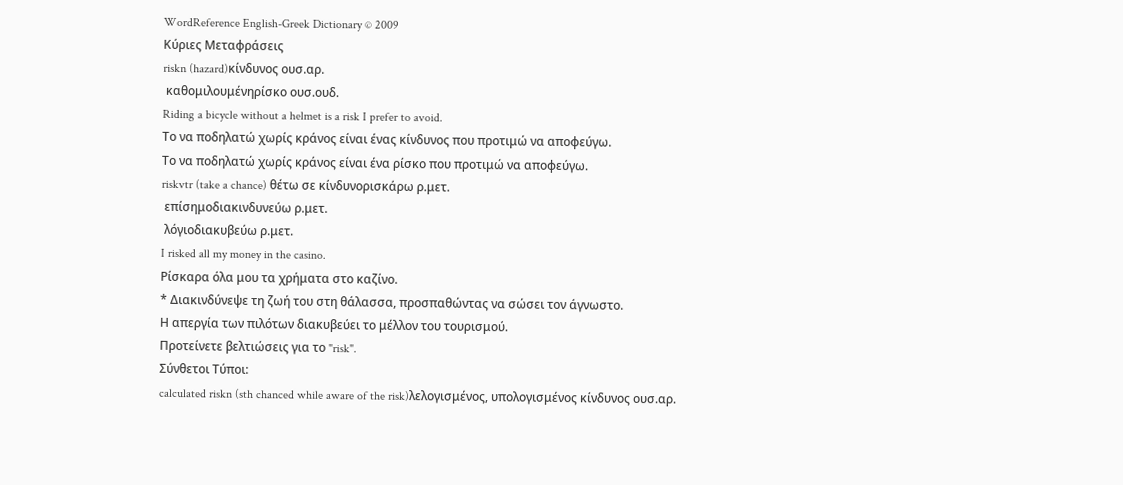WordReference English-Greek Dictionary © 2009
Κύριες Μεταφράσεις
riskn (hazard)κίνδυνος ουσ.αρ.
 καθομιλουμένηρίσκο ουσ.ουδ.
Riding a bicycle without a helmet is a risk I prefer to avoid.
Το να ποδηλατώ χωρίς κράνος είναι ένας κίνδυνος που προτιμώ να αποφεύγω.
Το να ποδηλατώ χωρίς κράνος είναι ένα ρίσκο που προτιμώ να αποφεύγω.
riskvtr (take a chance) θέτω σε κίνδυνορισκάρω ρ.μετ.
 επίσημοδιακινδυνεύω ρ.μετ.
 λόγιοδιακυβεύω ρ.μετ.
I risked all my money in the casino.
Ρίσκαρα όλα μου τα χρήματα στο καζίνο.
* Διακινδύνεψε τη ζωή του στη θάλασσα, προσπαθώντας να σώσει τον άγνωστο.
Η απεργία των πιλότων διακυβεύει το μέλλον του τουρισμού.
Προτείνετε βελτιώσεις για το "risk".
Σύνθετοι Τύποι:
calculated riskn (sth chanced while aware of the risk)λελογισμένος, υπολογισμένος κίνδυνος ουσ.αρ.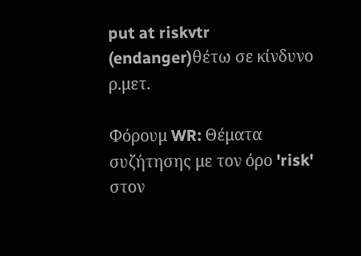put at riskvtr (endanger)θέτω σε κίνδυνο ρ.μετ.

Φόρουμ WR: Θέματα συζήτησης με τον όρο 'risk' στον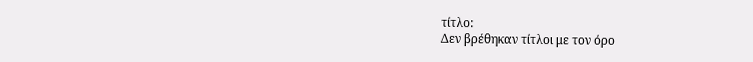τίτλο:
Δεν βρέθηκαν τίτλοι με τον όρο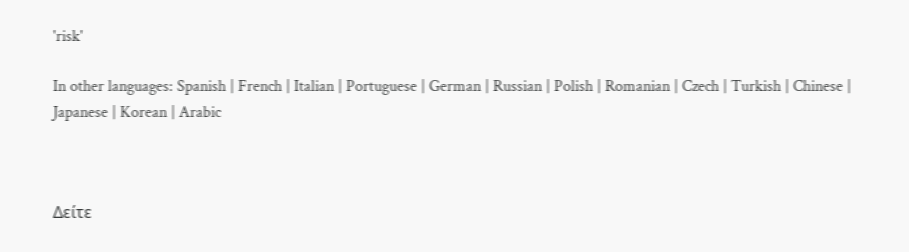'risk'

In other languages: Spanish | French | Italian | Portuguese | German | Russian | Polish | Romanian | Czech | Turkish | Chinese | Japanese | Korean | Arabic



Δείτε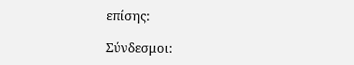επίσης:

Σύνδεσμοι: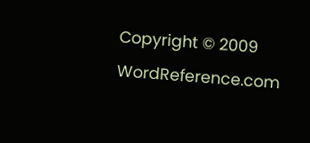Copyright © 2009 WordReference.com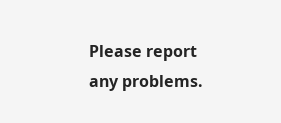Please report any problems.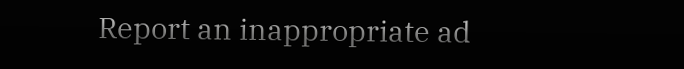Report an inappropriate ad